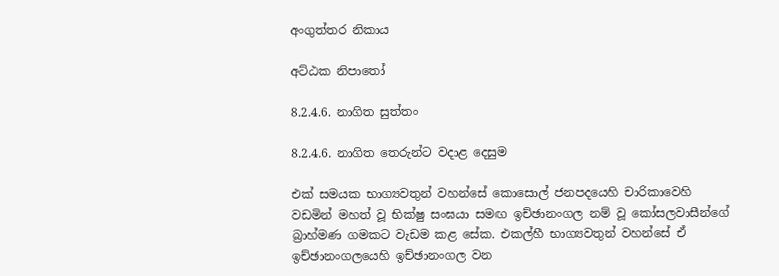අංගුත්තර නිකාය

අට්ඨක නිපාතෝ

8.2.4.6. නාගිත සුත්තං

8.2.4.6. නාගිත තෙරුන්ට වදාළ දෙසුම

එක් සමයක භාග්‍යවතුන් වහන්සේ කොසොල් ජනපදයෙහි චාරිකාවෙහි වඩමින් මහත් වූ භික්ෂු සංඝයා සමඟ ඉච්ඡානංගල නම් වූ කෝසලවාසීන්ගේ බ්‍රාහ්මණ ගමකට වැඩම කළ සේක. එකල්හී භාග්‍යවතුන් වහන්සේ ඒ ඉච්ඡානංගලයෙහි ඉච්ඡානංගල වන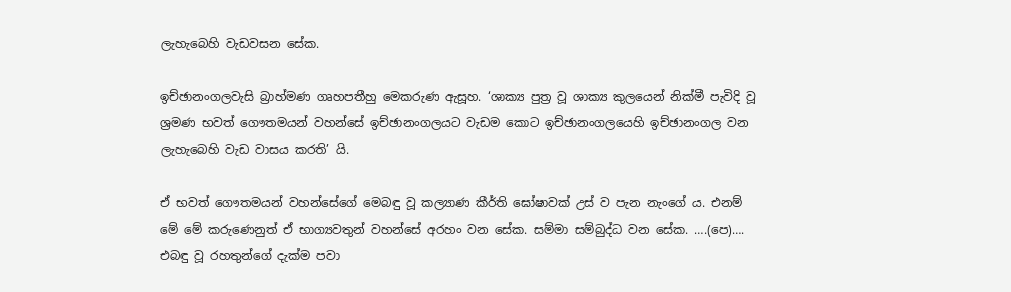ලැහැබෙහි වැඩවසන සේක.

ඉච්ඡානංගලවැසි බ්‍රාහ්මණ ගෘහපතීහු මෙකරුණ ඇසූහ. ‘ශාක්‍ය පුත්‍ර වූ ශාක්‍ය කුලයෙන් නික්මී පැවිදි වූ ශ්‍රමණ භවත් ගෞතමයන් වහන්සේ ඉච්ඡානංගලයට වැඩම කොට ඉච්ඡානංගලයෙහි ඉච්ඡානංගල වන ලැහැබෙහි වැඩ වාසය කරති’ යි.

ඒ භවත් ගෞතමයන් වහන්සේගේ මෙබඳු වූ කල්‍යාණ කීර්ති ඝෝෂාවක් උස් ව පැන නැංගේ ය. එනම් මේ මේ කරුණෙනුත් ඒ භාග්‍යවතුන් වහන්සේ අරහං වන සේක. සම්මා සම්බුද්ධ වන සේක. ….(පෙ)…. එබඳු වූ රහතුන්ගේ දැක්ම පවා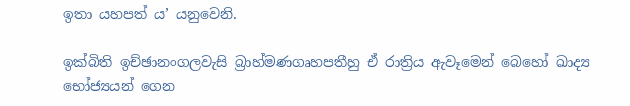ඉතා යහපත් ය’ යනුවෙනි.

ඉක්බිති ඉච්ඡානංගලවැසි බ්‍රාහ්මණගෘහපතීහු ඒ රාත්‍රිය ඇවෑමෙන් බෙහෝ ඛාද්‍ය භෝජ්‍යයන් ගෙන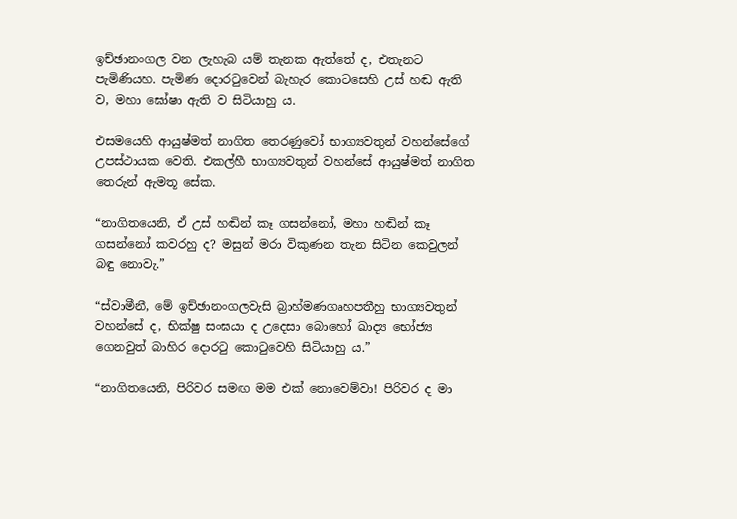ඉච්ඡානංගල වන ලැහැබ යම් තැනක ඇත්තේ ද, එතැනට පැමිණියහ. පැමිණ දොරටුවෙන් බැහැර කොටසෙහි උස් හඬ ඇති ව, මහා ඝෝෂා ඇති ව සිටියාහු ය.

එසමයෙහි ආයුෂ්මත් නාගිත තෙරණුවෝ භාග්‍යවතුන් වහන්සේගේ උපස්ථායක වෙති. එකල්හී භාග්‍යවතුන් වහන්සේ ආයුෂ්මත් නාගිත තෙරුන් ඇමතූ සේක.

“නාගිතයෙනි, ඒ උස් හඬින් කෑ ගසන්නෝ, මහා හඬින් කෑ ගසන්නෝ කවරහු ද? මසුන් මරා විකුණන තැන සිටින කෙවුලන් බඳු නොවැ.”

“ස්වාමීනී, මේ ඉච්ඡානංගලවැසි බ්‍රාහ්මණගෘහපතීහු භාග්‍යවතුන් වහන්සේ ද, භික්ෂු සංඝයා ද උදෙසා බොහෝ ඛාද්‍ය භෝජ්‍ය ගෙනවුත් බාහිර දොරටු කොටුවෙහි සිටියාහු ය.”

“නාගිතයෙනි, පිරිවර සමඟ මම එක් නොවෙම්වා! පිරිවර ද මා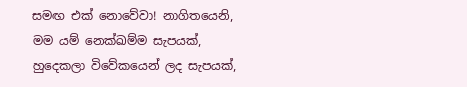සමඟ එක් නොවේවා! නාගිතයෙනි, මම යම් නෙක්ඛම්ම සැපයක්, හුදෙකලා විවේකයෙන් ලද සැපයක්,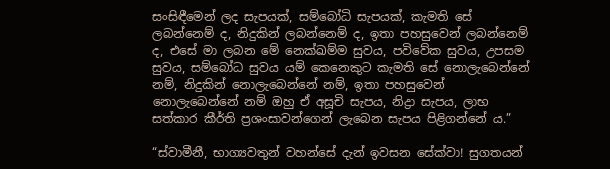සංසිඳීමෙන් ලද සැපයක්, සම්බෝධි සැපයක්, කැමති සේ ලබන්නෙම් ද, නිදුකින් ලබන්නෙම් ද, ඉතා පහසුවෙන් ලබන්නෙම් ද, එසේ මා ලබන මේ නෙක්ඛම්ම සුවය, පවිවේක සුවය, උපසම සුවය, සම්බෝධ සුවය යම් කෙනෙකුට කැමති සේ නොලැබෙන්නේ නම්, නිදුකින් නොලැබෙන්නේ නම්, ඉතා පහසුවෙන් නොලැබෙන්නේ නම් ඔහු ඒ අසූචි සැපය, නිද්‍රා සැපය, ලාභ සත්කාර කීර්ති ප්‍රශංසාවන්ගෙන් ලැබෙන සැපය පිළිගන්නේ ය.”

“ස්වාමීනී, භාග්‍යවතුන් වහන්සේ දැන් ඉවසන සේක්වා! සුගතයන්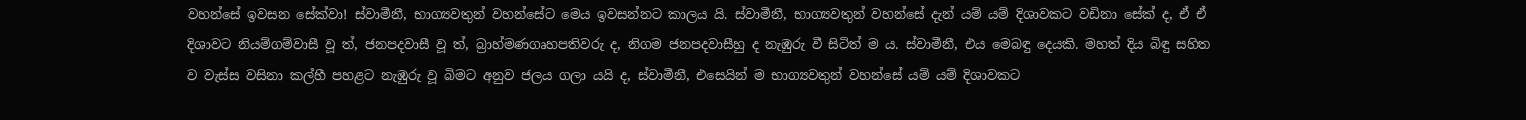වහන්සේ ඉවසන සේක්වා! ස්වාමීනී, භාග්‍යවතුන් වහන්සේට මෙය ඉවසන්නට කාලය යි. ස්වාමීනී, භාග්‍යවතුන් වහන්සේ දැන් යම් යම් දිශාවකට වඩිනා සේක් ද, ඒ ඒ දිශාවට නියම්ගම්වාසී වූ ත්, ජනපදවාසී වූ ත්, බ්‍රාහ්මණගෘහපතිවරු ද, නිගම ජනපදවාසීහු ද නැඹුරු වී සිටිත් ම ය. ස්වාමීනී, එය මෙබඳු දෙයකි. මහත් දිය බිඳු සහිත ව වැස්ස වසිනා කල්හී පහළට නැඹුරු වූ බිමට අනුව ජලය ගලා යයි ද, ස්වාමීනී, එසෙයින් ම භාග්‍යවතුන් වහන්සේ යම් යම් දිශාවකට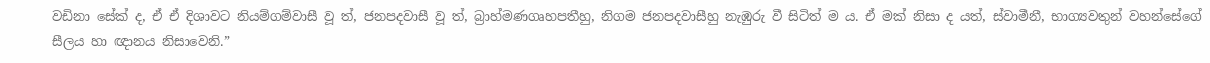වඩිනා සේක් ද, ඒ ඒ දිශාවට නියම්ගම්වාසී වූ ත්, ජනපදවාසී වූ ත්, බ්‍රාහ්මණගෘහපතීහු, නිගම ජනපදවාසීහු නැඹුරු වී සිටිත් ම ය. ඒ මක් නිසා ද යත්, ස්වාමීනී, භාග්‍යවතුන් වහන්සේගේ සීලය හා ඥානය නිසාවෙනි.”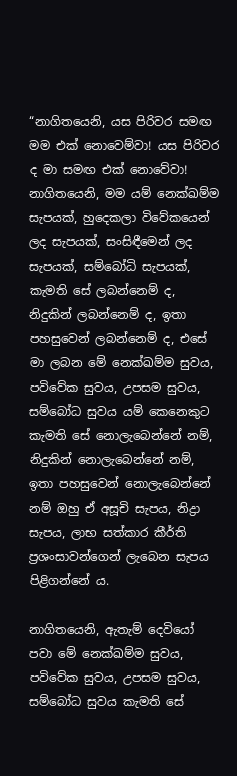“නාගිතයෙනි, යස පිරිවර සමඟ මම එක් නොවෙම්වා! යස පිරිවර ද මා සමඟ එක් නොවේවා! නාගිතයෙනි, මම යම් නෙක්ඛම්ම සැපයක්, හුදෙකලා විවේකයෙන් ලද සැපයක්, සංසිඳීමෙන් ලද සැපයක්, සම්බෝධි සැපයක්, කැමති සේ ලබන්නෙම් ද, නිදුකින් ලබන්නෙම් ද, ඉතා පහසුවෙන් ලබන්නෙම් ද, එසේ මා ලබන මේ නෙක්ඛම්ම සුවය, පවිවේක සුවය, උපසම සුවය, සම්බෝධ සුවය යම් කෙනෙකුට කැමති සේ නොලැබෙන්නේ නම්, නිදුකින් නොලැබෙන්නේ නම්, ඉතා පහසුවෙන් නොලැබෙන්නේ නම් ඔහු ඒ අසූචි සැපය, නිද්‍රා සැපය, ලාභ සත්කාර කීර්ති ප්‍රශංසාවන්ගෙන් ලැබෙන සැපය පිළිගන්නේ ය.

නාගිතයෙනි, ඇතැම් දෙවියෝ පවා මේ නෙක්ඛම්ම සුවය, පවිවේක සුවය, උපසම සුවය, සම්බෝධ සුවය කැමති සේ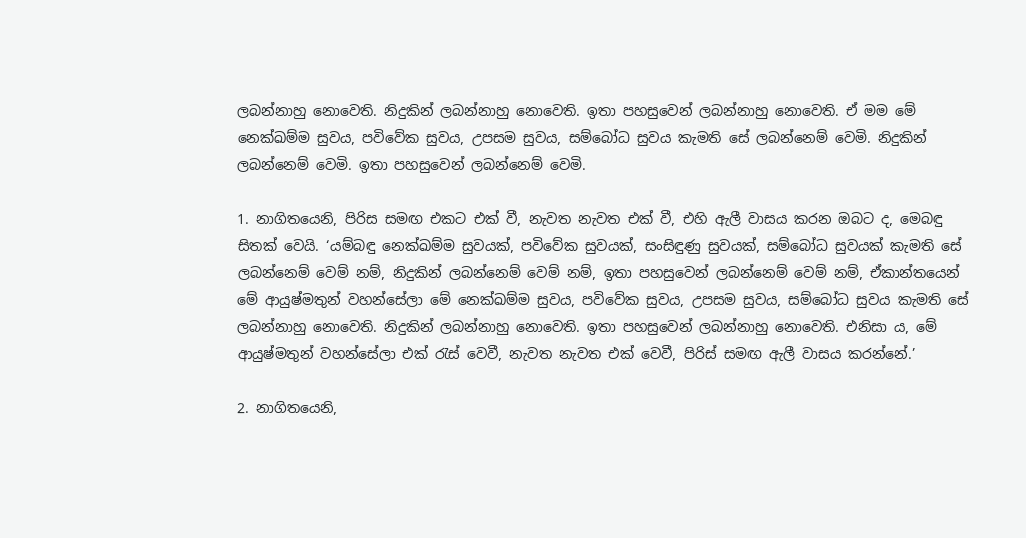ලබන්නාහු නොවෙති. නිදුකින් ලබන්නාහු නොවෙති. ඉතා පහසුවෙන් ලබන්නාහු නොවෙති. ඒ මම මේ නෙක්ඛම්ම සුවය, පවිවේක සුවය, උපසම සුවය, සම්බෝධ සුවය කැමති සේ ලබන්නෙම් වෙමි. නිදුකින් ලබන්නෙම් වෙමි. ඉතා පහසුවෙන් ලබන්නෙම් වෙමි.

1. නාගිතයෙනි, පිරිස සමඟ එකට එක් වී, නැවත නැවත එක් වී, එහි ඇලී වාසය කරන ඔබට ද, මෙබඳු සිතක් වෙයි. ‘යම්බඳු නෙක්ඛම්ම සුවයක්, පවිවේක සුවයක්, සංසිඳුණු සුවයක්, සම්බෝධ සුවයක් කැමති සේ ලබන්නෙම් වෙම් නම්, නිදුකින් ලබන්නෙම් වෙම් නම්, ඉතා පහසුවෙන් ලබන්නෙම් වෙම් නම්, ඒකාන්තයෙන් මේ ආයුෂ්මතුන් වහන්සේලා මේ නෙක්ඛම්ම සුවය, පවිවේක සුවය, උපසම සුවය, සම්බෝධ සුවය කැමති සේ ලබන්නාහු නොවෙති. නිදුකින් ලබන්නාහු නොවෙති. ඉතා පහසුවෙන් ලබන්නාහු නොවෙති. එනිසා ය, මේ ආයුෂ්මතුන් වහන්සේලා එක් රැස් වෙවී, නැවත නැවත එක් වෙවී, පිරිස් සමඟ ඇලී වාසය කරන්නේ.’

2. නාගිතයෙනි,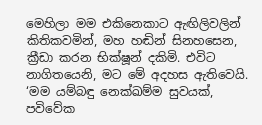මෙහිලා මම එකිනෙකාට ඇඟිලිවලින් කිතිකවමින්, මහ හඬින් සිනහසෙන, ක්‍රීඩා කරන භික්ෂූන් දකිමි. එවිට නාගිතයෙනි, මට මේ අදහස ඇතිවෙයි. ‘මම යම්බඳු නෙක්ඛම්ම සුවයක්, පවිවේක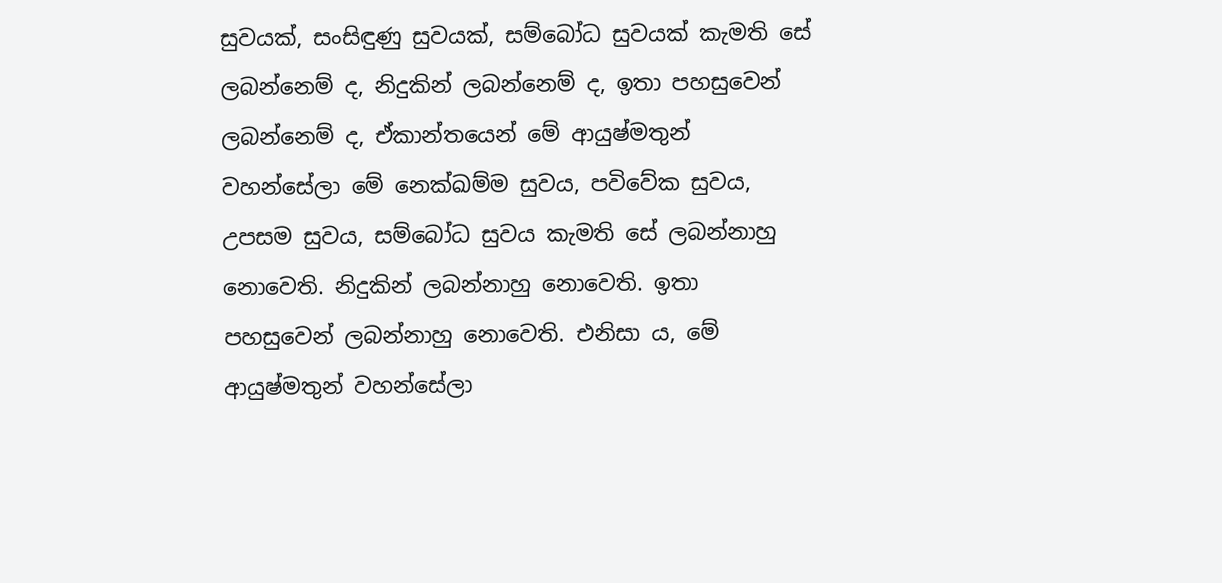සුවයක්, සංසිඳුණු සුවයක්, සම්බෝධ සුවයක් කැමති සේ ලබන්නෙම් ද, නිදුකින් ලබන්නෙම් ද, ඉතා පහසුවෙන් ලබන්නෙම් ද, ඒකාන්තයෙන් මේ ආයුෂ්මතුන් වහන්සේලා මේ නෙක්ඛම්ම සුවය, පවිවේක සුවය, උපසම සුවය, සම්බෝධ සුවය කැමති සේ ලබන්නාහු නොවෙති. නිදුකින් ලබන්නාහු නොවෙති. ඉතා පහසුවෙන් ලබන්නාහු නොවෙති. එනිසා ය, මේ ආයුෂ්මතුන් වහන්සේලා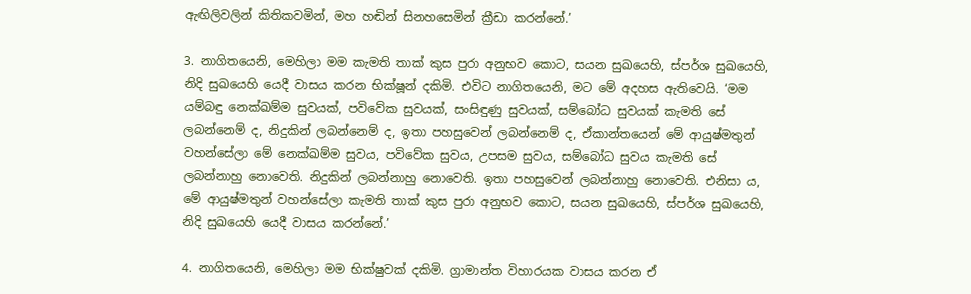ඇඟිලිවලින් කිතිකවමින්, මහ හඬින් සිනහසෙමින් ක්‍රීඩා කරන්නේ.’

3. නාගිතයෙනි, මෙහිලා මම කැමති තාක් කුස පුරා අනුභව කොට, සයන සුඛයෙහි, ස්පර්ශ සුඛයෙහි, නිදි සුඛයෙහි යෙදී වාසය කරන භික්ෂූන් දකිමි. එවිට නාගිතයෙනි, මට මේ අදහස ඇතිවෙයි. ‘මම යම්බඳු නෙක්ඛම්ම සුවයක්, පවිවේක සුවයක්, සංසිඳුණු සුවයක්, සම්බෝධ සුවයක් කැමති සේ ලබන්නෙම් ද, නිදුකින් ලබන්නෙම් ද, ඉතා පහසුවෙන් ලබන්නෙම් ද, ඒකාන්තයෙන් මේ ආයුෂ්මතුන් වහන්සේලා මේ නෙක්ඛම්ම සුවය, පවිවේක සුවය, උපසම සුවය, සම්බෝධ සුවය කැමති සේ ලබන්නාහු නොවෙති. නිදුකින් ලබන්නාහු නොවෙති. ඉතා පහසුවෙන් ලබන්නාහු නොවෙති. එනිසා ය, මේ ආයුෂ්මතුන් වහන්සේලා කැමති තාක් කුස පුරා අනුභව කොට, සයන සුඛයෙහි, ස්පර්ශ සුඛයෙහි, නිදි සුඛයෙහි යෙදී වාසය කරන්නේ.’

4. නාගිතයෙනි, මෙහිලා මම භික්ෂුවක් දකිමි. ග්‍රාමාන්ත විහාරයක වාසය කරන ඒ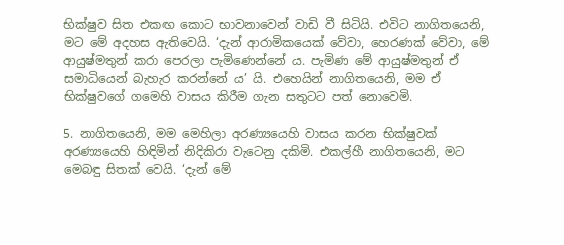භික්ෂුව සිත එකඟ කොට භාවනාවෙන් වාඩි වී සිටියි. එවිට නාගිතයෙනි, මට මේ අදහස ඇතිවෙයි. ‘දැන් ආරාමිකයෙක් වේවා, හෙරණක් වේවා, මේ ආයුෂ්මතුන් කරා පෙරලා පැමිණෙන්නේ ය. පැමිණ මේ ආයුෂ්මතුන් ඒ සමාධියෙන් බැහැර කරන්නේ ය’ යි. එහෙයින් නාගිතයෙනි, මම ඒ භික්ෂුවගේ ගමෙහි වාසය කිරීම ගැන සතුටට පත් නොවෙමි.

5. නාගිතයෙනි, මම මෙහිලා අරණ්‍යයෙහි වාසය කරන භික්ෂුවක් අරණ්‍යයෙහි හිඳිමින් නිදිකිරා වැටෙනු දකිමි. එකල්හී නාගිතයෙනි, මට මෙබඳු සිතක් වෙයි. ‘දැන් මේ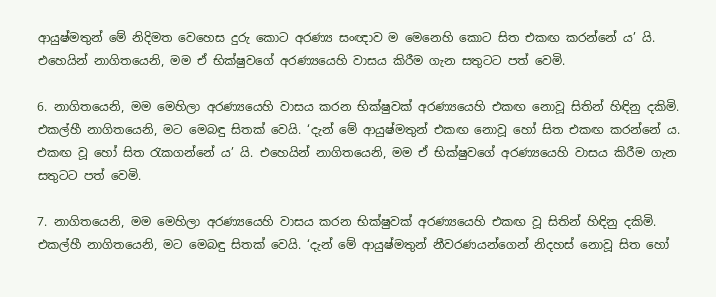ආයුෂ්මතුන් මේ නිදිමත වෙහෙස දුරු කොට අරණ්‍ය සංඥාව ම මෙනෙහි කොට සිත එකඟ කරන්නේ ය’ යි. එහෙයින් නාගිතයෙනි, මම ඒ භික්ෂුවගේ අරණ්‍යයෙහි වාසය කිරීම ගැන සතුටට පත් වෙමි.

6. නාගිතයෙනි, මම මෙහිලා අරණ්‍යයෙහි වාසය කරන භික්ෂුවක් අරණ්‍යයෙහි එකඟ නොවූ සිතින් හිඳිනු දකිමි. එකල්හී නාගිතයෙනි, මට මෙබඳු සිතක් වෙයි. ‘දැන් මේ ආයුෂ්මතුන් එකඟ නොවූ හෝ සිත එකඟ කරන්නේ ය. එකඟ වූ හෝ සිත රැකගන්නේ ය’ යි. එහෙයින් නාගිතයෙනි, මම ඒ භික්ෂුවගේ අරණ්‍යයෙහි වාසය කිරීම ගැන සතුටට පත් වෙමි.

7. නාගිතයෙනි, මම මෙහිලා අරණ්‍යයෙහි වාසය කරන භික්ෂුවක් අරණ්‍යයෙහි එකඟ වූ සිතින් හිඳිනු දකිමි. එකල්හී නාගිතයෙනි, මට මෙබඳු සිතක් වෙයි. ‘දැන් මේ ආයුෂ්මතුන් නීවරණයන්ගෙන් නිදහස් නොවූ සිත හෝ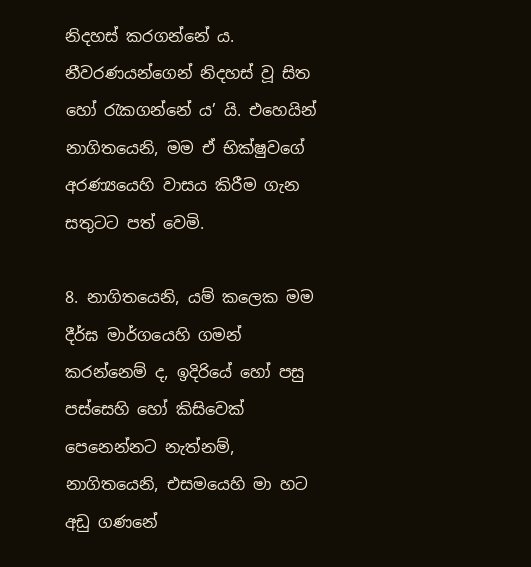නිදහස් කරගන්නේ ය. නීවරණයන්ගෙන් නිදහස් වූ සිත හෝ රැකගන්නේ ය’ යි. එහෙයින් නාගිතයෙනි, මම ඒ භික්ෂුවගේ අරණ්‍යයෙහි වාසය කිරීම ගැන සතුටට පත් වෙමි.

8. නාගිතයෙනි, යම් කලෙක මම දීර්ඝ මාර්ගයෙහි ගමන් කරන්නෙම් ද, ඉදිරියේ හෝ පසු පස්සෙහි හෝ කිසිවෙක් පෙනෙන්නට නැත්නම්, නාගිතයෙනි, එසමයෙහි මා හට අඩු ගණනේ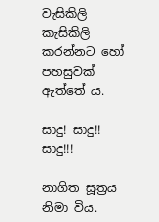වැසිකිලි කැසිකිලි කරන්නට හෝ පහසුවක් ඇත්තේ ය.

සාදු! සාදු!! සාදු!!!

නාගිත සූත්‍රය නිමා විය.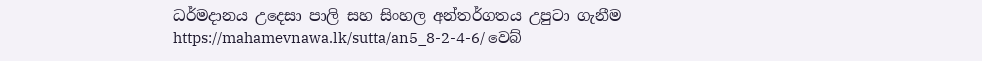ධර්මදානය උදෙසා පාලි සහ සිංහල අන්තර්ගතය උපුටා ගැනීම https://mahamevnawa.lk/sutta/an5_8-2-4-6/ වෙබ්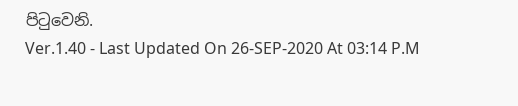පිටුවෙනි.
Ver.1.40 - Last Updated On 26-SEP-2020 At 03:14 P.M